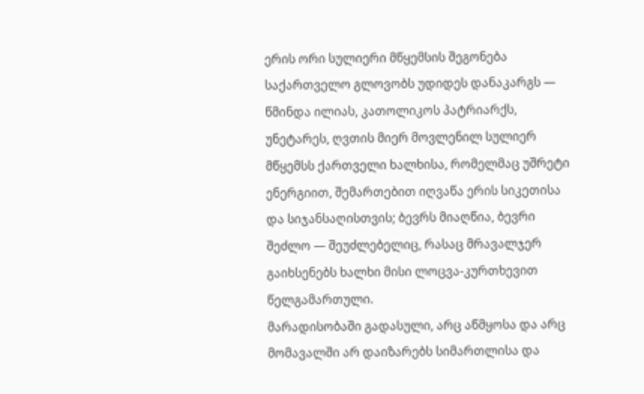ერის ორი სულიერი მწყემსის შეგონება
საქართველო გლოვობს უდიდეს დანაკარგს — წმინდა ილიას, კათოლიკოს პატრიარქს, უნეტარეს, ღვთის მიერ მოვლენილ სულიერ მწყემსს ქართველი ხალხისა, რომელმაც უშრეტი ენერგიით, შემართებით იღვაწა ერის სიკეთისა და სიჯანსაღისთვის; ბევრს მიაღწია, ბევრი შეძლო — შეუძლებელიც, რასაც მრავალჯერ გაიხსენებს ხალხი მისი ლოცვა-კურთხევით წელგამართული.
მარადისობაში გადასული, არც აწმყოსა და არც მომავალში არ დაიზარებს სიმართლისა და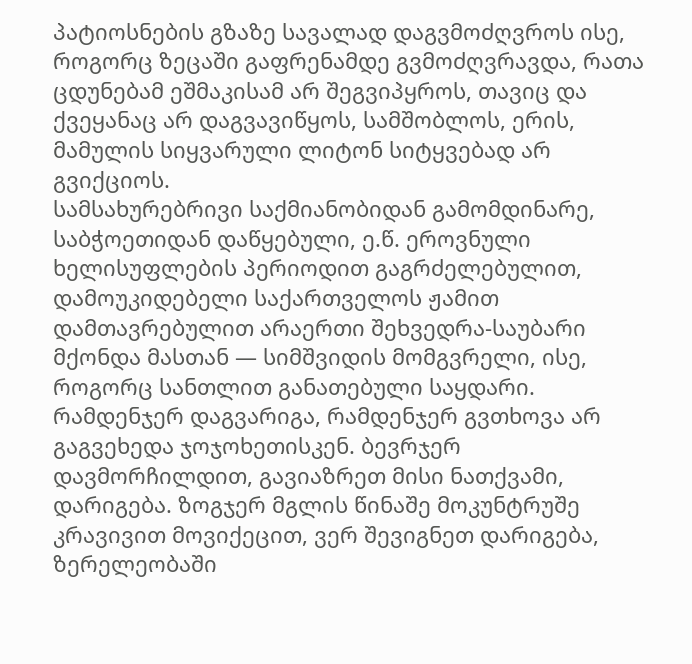პატიოსნების გზაზე სავალად დაგვმოძღვროს ისე, როგორც ზეცაში გაფრენამდე გვმოძღვრავდა, რათა ცდუნებამ ეშმაკისამ არ შეგვიპყროს, თავიც და ქვეყანაც არ დაგვავიწყოს, სამშობლოს, ერის, მამულის სიყვარული ლიტონ სიტყვებად არ გვიქციოს.
სამსახურებრივი საქმიანობიდან გამომდინარე, საბჭოეთიდან დაწყებული, ე.წ. ეროვნული ხელისუფლების პერიოდით გაგრძელებულით, დამოუკიდებელი საქართველოს ჟამით დამთავრებულით არაერთი შეხვედრა-საუბარი მქონდა მასთან — სიმშვიდის მომგვრელი, ისე, როგორც სანთლით განათებული საყდარი.
რამდენჯერ დაგვარიგა, რამდენჯერ გვთხოვა არ გაგვეხედა ჯოჯოხეთისკენ. ბევრჯერ დავმორჩილდით, გავიაზრეთ მისი ნათქვამი, დარიგება. ზოგჯერ მგლის წინაშე მოკუნტრუშე კრავივით მოვიქეცით, ვერ შევიგნეთ დარიგება, ზერელეობაში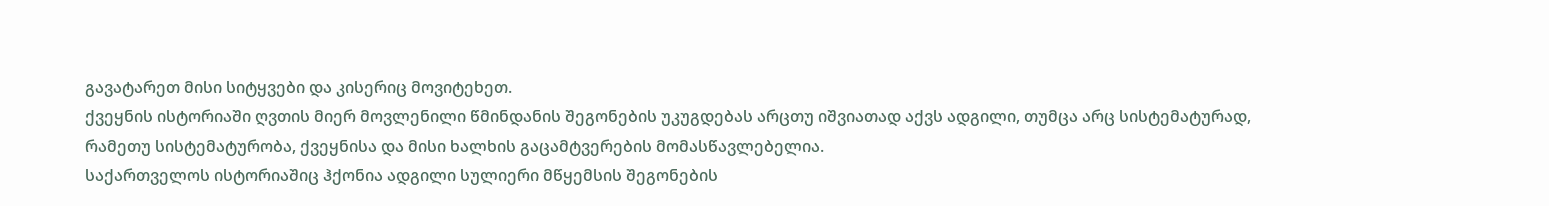გავატარეთ მისი სიტყვები და კისერიც მოვიტეხეთ.
ქვეყნის ისტორიაში ღვთის მიერ მოვლენილი წმინდანის შეგონების უკუგდებას არცთუ იშვიათად აქვს ადგილი, თუმცა არც სისტემატურად, რამეთუ სისტემატურობა, ქვეყნისა და მისი ხალხის გაცამტვერების მომასწავლებელია.
საქართველოს ისტორიაშიც ჰქონია ადგილი სულიერი მწყემსის შეგონების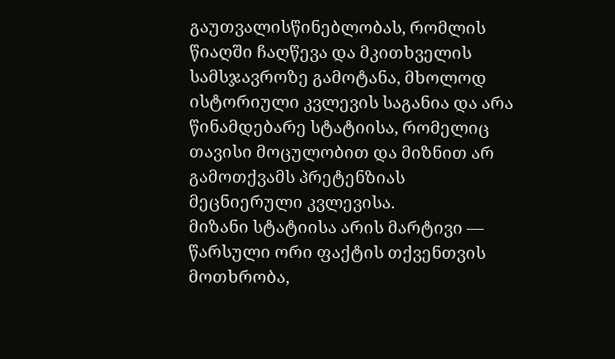გაუთვალისწინებლობას, რომლის წიაღში ჩაღწევა და მკითხველის სამსჯავროზე გამოტანა, მხოლოდ ისტორიული კვლევის საგანია და არა წინამდებარე სტატიისა, რომელიც თავისი მოცულობით და მიზნით არ გამოთქვამს პრეტენზიას მეცნიერული კვლევისა.
მიზანი სტატიისა არის მარტივი — წარსული ორი ფაქტის თქვენთვის მოთხრობა,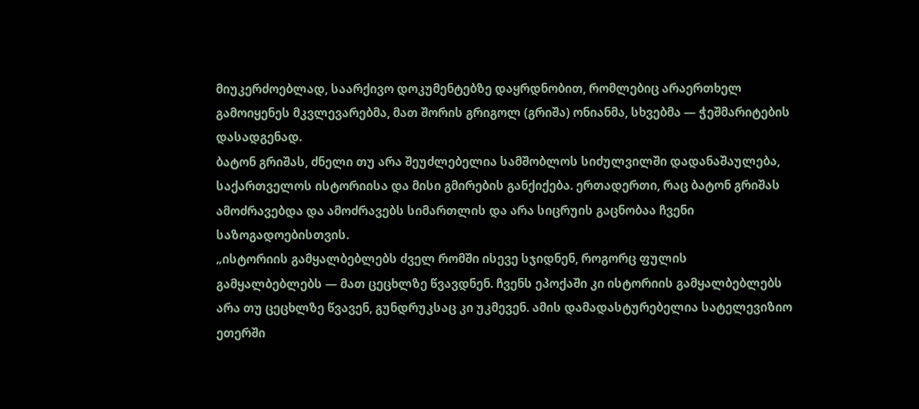მიუკერძოებლად, საარქივო დოკუმენტებზე დაყრდნობით, რომლებიც არაერთხელ გამოიყენეს მკვლევარებმა, მათ შორის გრიგოლ (გრიშა) ონიანმა, სხვებმა — ჭეშმარიტების დასადგენად.
ბატონ გრიშას, ძნელი თუ არა შეუძლებელია სამშობლოს სიძულვილში დადანაშაულება, საქართველოს ისტორიისა და მისი გმირების განქიქება. ერთადერთი, რაც ბატონ გრიშას ამოძრავებდა და ამოძრავებს სიმართლის და არა სიცრუის გაცნობაა ჩვენი საზოგადოებისთვის.
„ისტორიის გამყალბებლებს ძველ რომში ისევე სჯიდნენ, როგორც ფულის გამყალბებლებს — მათ ცეცხლზე წვავდნენ. ჩვენს ეპოქაში კი ისტორიის გამყალბებლებს არა თუ ცეცხლზე წვავენ, გუნდრუკსაც კი უკმევენ. ამის დამადასტურებელია სატელევიზიო ეთერში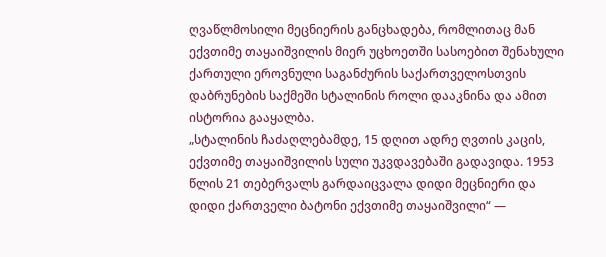ღვაწლმოსილი მეცნიერის განცხადება, რომლითაც მან ექვთიმე თაყაიშვილის მიერ უცხოეთში სასოებით შენახული ქართული ეროვნული საგანძურის საქართველოსთვის დაბრუნების საქმეში სტალინის როლი დააკნინა და ამით ისტორია გააყალბა.
„სტალინის ჩაძაღლებამდე, 15 დღით ადრე ღვთის კაცის, ექვთიმე თაყაიშვილის სული უკვდავებაში გადავიდა. 1953 წლის 21 თებერვალს გარდაიცვალა დიდი მეცნიერი და დიდი ქართველი ბატონი ექვთიმე თაყაიშვილი“ —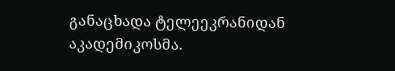განაცხადა ტელეეკრანიდან აკადემიკოსმა.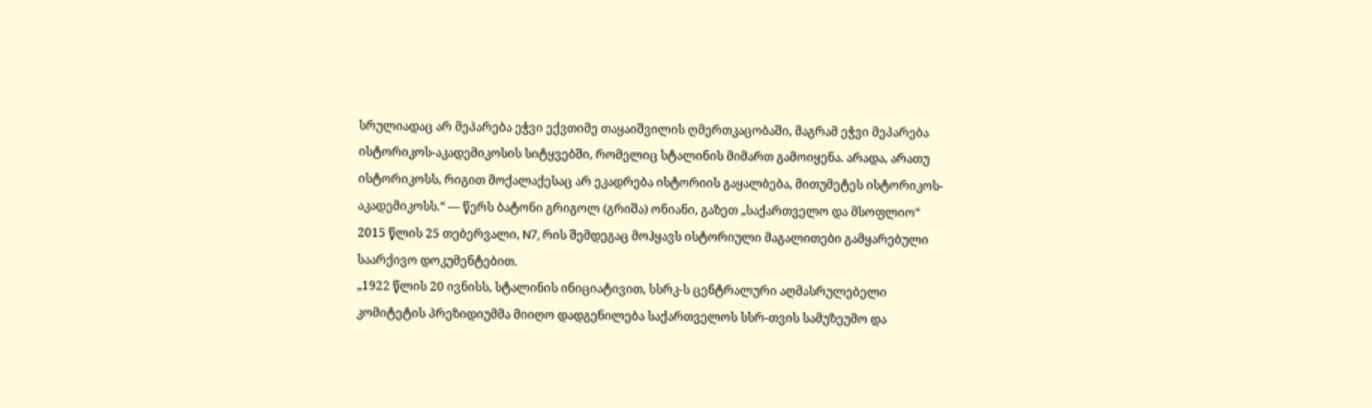სრულიადაც არ მეპარება ეჭვი ექვთიმე თაყაიშვილის ღმერთკაცობაში, მაგრამ ეჭვი მეპარება ისტორიკოს-აკადემიკოსის სიტყვებში, რომელიც სტალინის მიმართ გამოიყენა. არადა, არათუ ისტორიკოსს, რიგით მოქალაქესაც არ ეკადრება ისტორიის გაყალბება, მითუმეტეს ისტორიკოს-აკადემიკოსს.“ — წერს ბატონი გრიგოლ (გრიშა) ონიანი, გაზეთ „საქართველო და მსოფლიო“ 2015 წლის 25 თებერვალი, N7, რის შემდეგაც მოჰყავს ისტორიული მაგალითები გამყარებული საარქივო დოკუმენტებით.
„1922 წლის 20 ივნისს, სტალინის ინიციატივით, სსრკ-ს ცენტრალური აღმასრულებელი კომიტეტის პრეზიდიუმმა მიიღო დადგენილება საქართველოს სსრ-თვის სამუზეუმო და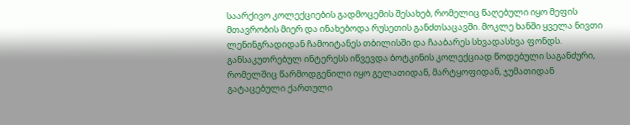საარქივო კოლექციების გადმოცემის შესახებ, რომელიც წაღებული იყო მეფის მთავრობის მიერ და ინახებოდა რუსეთის განძთსაცავში. მოკლე ხანში ყველა ნივთი ლენინგრადიდან ჩამოიტანეს თბილისში და ჩააბარეს სხვადასხვა ფონდს.
განსაკუთრებულ ინტერესს იწვევდა ბოტკინის კოლექციად წოდებული საგანძური, რომელშიც წარმოდგენილი იყო გელათიდან, მარტყოფიდან, ჯუმათიდან გატაცებული ქართული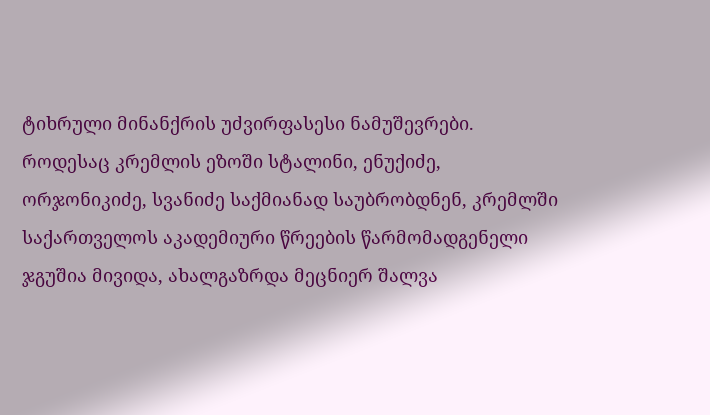ტიხრული მინანქრის უძვირფასესი ნამუშევრები.
როდესაც კრემლის ეზოში სტალინი, ენუქიძე, ორჯონიკიძე, სვანიძე საქმიანად საუბრობდნენ, კრემლში საქართველოს აკადემიური წრეების წარმომადგენელი ჯგუშია მივიდა, ახალგაზრდა მეცნიერ შალვა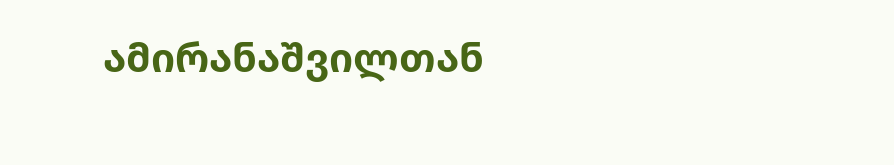ამირანაშვილთან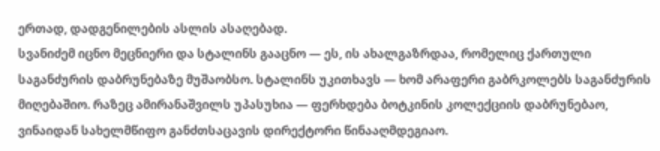ერთად, დადგენილების ასლის ასაღებად.
სვანიძემ იცნო მეცნიერი და სტალინს გააცნო — ეს, ის ახალგაზრდაა, რომელიც ქართული საგანძურის დაბრუნებაზე მუშაობსო. სტალინს უკითხავს — ხომ არაფერი გაბრკოლებს საგანძურის მიღებაშიო. რაზეც ამირანაშვილს უპასუხია — ფერხდება ბოტკინის კოლექციის დაბრუნებაო, ვინაიდან სახელმწიფო განძთსაცავის დირექტორი წინააღმდეგიაო.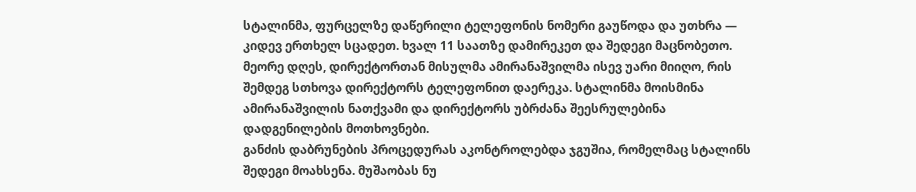სტალინმა, ფურცელზე დაწერილი ტელეფონის ნომერი გაუწოდა და უთხრა — კიდევ ერთხელ სცადეთ. ხვალ 11 საათზე დამირეკეთ და შედეგი მაცნობეთო.
მეორე დღეს, დირექტორთან მისულმა ამირანაშვილმა ისევ უარი მიიღო, რის შემდეგ სთხოვა დირექტორს ტელეფონით დაერეკა. სტალინმა მოისმინა ამირანაშვილის ნათქვამი და დირექტორს უბრძანა შეესრულებინა დადგენილების მოთხოვნები.
განძის დაბრუნების პროცედურას აკონტროლებდა ჯგუშია, რომელმაც სტალინს შედეგი მოახსენა. მუშაობას ნუ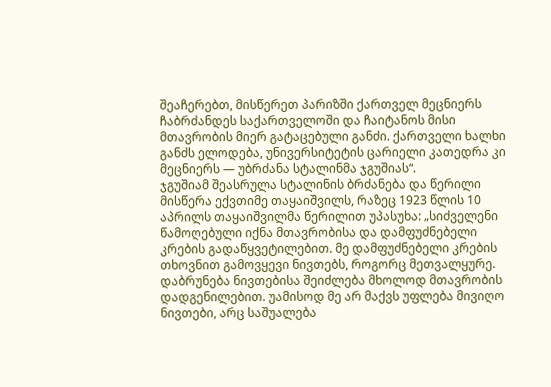შეაჩერებთ, მისწერეთ პარიზში ქართველ მეცნიერს ჩაბრძანდეს საქართველოში და ჩაიტანოს მისი მთავრობის მიერ გატაცებული განძი. ქართველი ხალხი განძს ელოდება, უნივერსიტეტის ცარიელი კათედრა კი მეცნიერს — უბრძანა სტალინმა ჯგუშიას“.
ჯგუშიამ შეასრულა სტალინის ბრძანება და წერილი მისწერა ექვთიმე თაყაიშვილს, რაზეც 1923 წლის 10 აპრილს თაყაიშვილმა წერილით უპასუხა: „სიძველენი წამოღებული იქნა მთავრობისა და დამფუძნებელი კრების გადაწყვეტილებით. მე დამფუძნებელი კრების თხოვნით გამოვყევი ნივთებს, როგორც მეთვალყურე. დაბრუნება ნივთებისა შეიძლება მხოლოდ მთავრობის დადგენილებით. უამისოდ მე არ მაქვს უფლება მივიღო ნივთები, არც საშუალება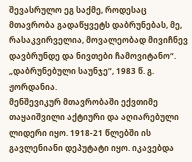შევასრულო ეგ საქმე, როდესაც მთავრობა გადაწყვეტს დაბრუნებას, მე, რასაკვირველია, მოვალეობად მივიჩნევ დავბრუნდე და ნივთები ჩამოვიტანო“. „დაბრუნებული საუნჯე“, 1983 წ. გ. ჟორდანია.
მენშევიკურ მთავრობაში ექვთიმე თაყაიშვილი აქტიური და აღიარებული ლიდერი იყო. 1918-21 წლებში ის გავლენიანი დეპუტატი იყო. იკავებდა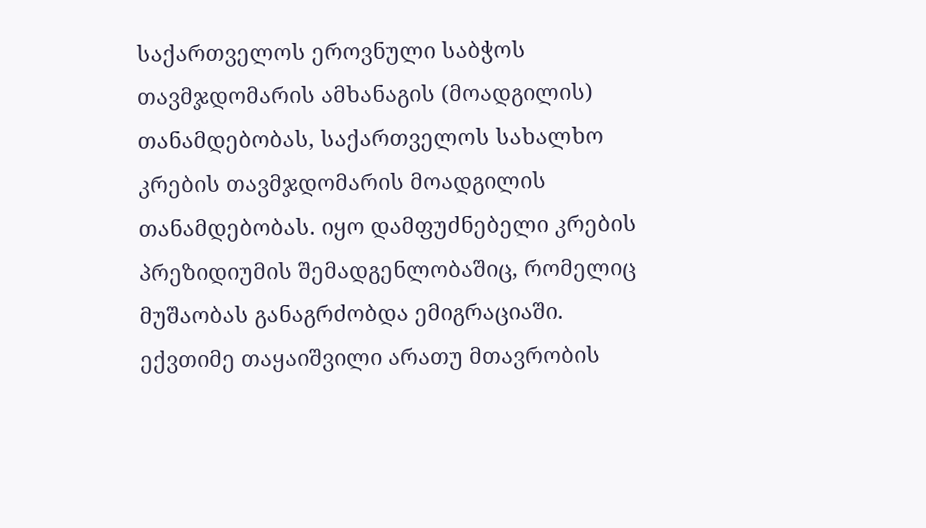საქართველოს ეროვნული საბჭოს თავმჯდომარის ამხანაგის (მოადგილის) თანამდებობას, საქართველოს სახალხო კრების თავმჯდომარის მოადგილის თანამდებობას. იყო დამფუძნებელი კრების პრეზიდიუმის შემადგენლობაშიც, რომელიც მუშაობას განაგრძობდა ემიგრაციაში.
ექვთიმე თაყაიშვილი არათუ მთავრობის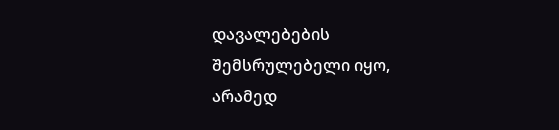დავალებების შემსრულებელი იყო, არამედ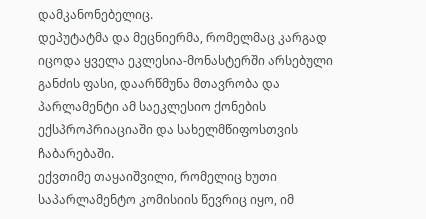დამკანონებელიც.
დეპუტატმა და მეცნიერმა, რომელმაც კარგად იცოდა ყველა ეკლესია-მონასტერში არსებული განძის ფასი, დაარწმუნა მთავრობა და პარლამენტი ამ საეკლესიო ქონების ექსპროპრიაციაში და სახელმწიფოსთვის ჩაბარებაში.
ექვთიმე თაყაიშვილი, რომელიც ხუთი საპარლამენტო კომისიის წევრიც იყო, იმ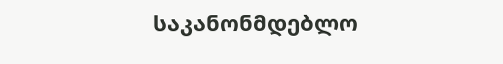საკანონმდებლო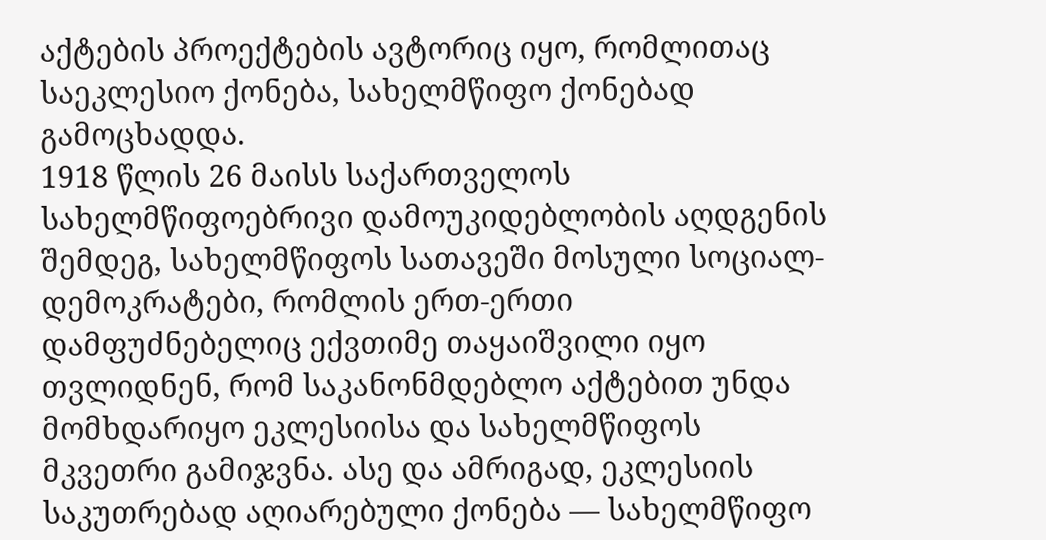აქტების პროექტების ავტორიც იყო, რომლითაც საეკლესიო ქონება, სახელმწიფო ქონებად გამოცხადდა.
1918 წლის 26 მაისს საქართველოს სახელმწიფოებრივი დამოუკიდებლობის აღდგენის შემდეგ, სახელმწიფოს სათავეში მოსული სოციალ-დემოკრატები, რომლის ერთ-ერთი დამფუძნებელიც ექვთიმე თაყაიშვილი იყო თვლიდნენ, რომ საკანონმდებლო აქტებით უნდა მომხდარიყო ეკლესიისა და სახელმწიფოს მკვეთრი გამიჯვნა. ასე და ამრიგად, ეკლესიის საკუთრებად აღიარებული ქონება — სახელმწიფო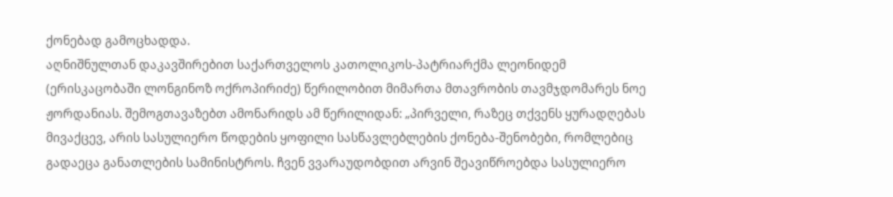ქონებად გამოცხადდა.
აღნიშნულთან დაკავშირებით საქართველოს კათოლიკოს-პატრიარქმა ლეონიდემ (ერისკაცობაში ლონგინოზ ოქროპირიძე) წერილობით მიმართა მთავრობის თავმჯდომარეს ნოე ჟორდანიას. შემოგთავაზებთ ამონარიდს ამ წერილიდან: „პირველი, რაზეც თქვენს ყურადღებას მივაქცევ, არის სასულიერო წოდების ყოფილი სასწავლებლების ქონება-შენობები, რომლებიც გადაეცა განათლების სამინისტროს. ჩვენ ვვარაუდობდით არვინ შეავიწროებდა სასულიერო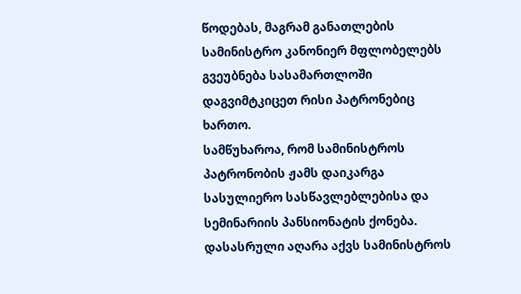წოდებას, მაგრამ განათლების სამინისტრო კანონიერ მფლობელებს გვეუბნება სასამართლოში დაგვიმტკიცეთ რისი პატრონებიც ხართო.
სამწუხაროა, რომ სამინისტროს პატრონობის ჟამს დაიკარგა სასულიერო სასწავლებლებისა და სემინარიის პანსიონატის ქონება.
დასასრული აღარა აქვს სამინისტროს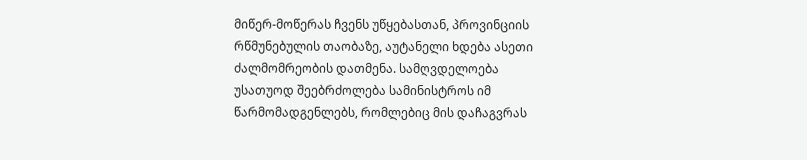მიწერ-მოწერას ჩვენს უწყებასთან, პროვინციის რწმუნებულის თაობაზე, აუტანელი ხდება ასეთი ძალმომრეობის დათმენა. სამღვდელოება უსათუოდ შეებრძოლება სამინისტროს იმ წარმომადგენლებს, რომლებიც მის დაჩაგვრას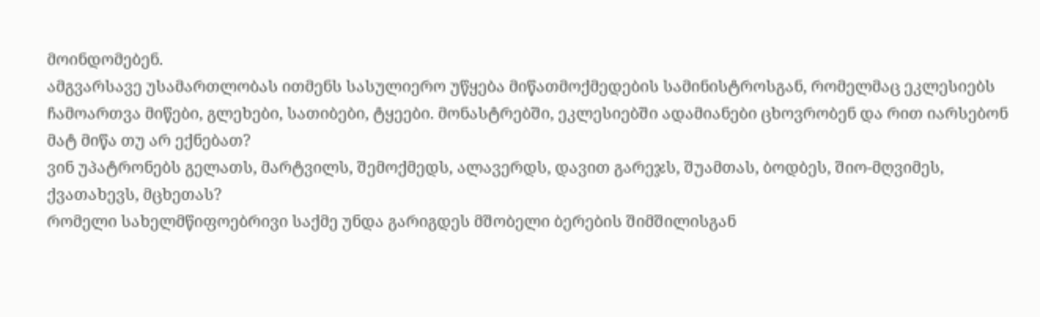მოინდომებენ.
ამგვარსავე უსამართლობას ითმენს სასულიერო უწყება მიწათმოქმედების სამინისტროსგან, რომელმაც ეკლესიებს ჩამოართვა მიწები, გლეხები, სათიბები, ტყეები. მონასტრებში, ეკლესიებში ადამიანები ცხოვრობენ და რით იარსებონ მატ მიწა თუ არ ექნებათ?
ვინ უპატრონებს გელათს, მარტვილს, შემოქმედს, ალავერდს, დავით გარეჯს, შუამთას, ბოდბეს, შიო-მღვიმეს, ქვათახევს, მცხეთას?
რომელი სახელმწიფოებრივი საქმე უნდა გარიგდეს მშობელი ბერების შიმშილისგან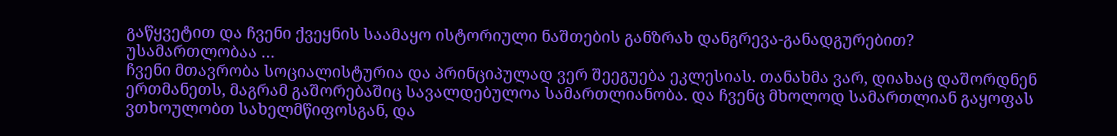გაწყვეტით და ჩვენი ქვეყნის საამაყო ისტორიული ნაშთების განზრახ დანგრევა-განადგურებით?
უსამართლობაა …
ჩვენი მთავრობა სოციალისტურია და პრინციპულად ვერ შეეგუება ეკლესიას. თანახმა ვარ, დიახაც დაშორდნენ ერთმანეთს, მაგრამ გაშორებაშიც სავალდებულოა სამართლიანობა. და ჩვენც მხოლოდ სამართლიან გაყოფას ვთხოულობთ სახელმწიფოსგან, და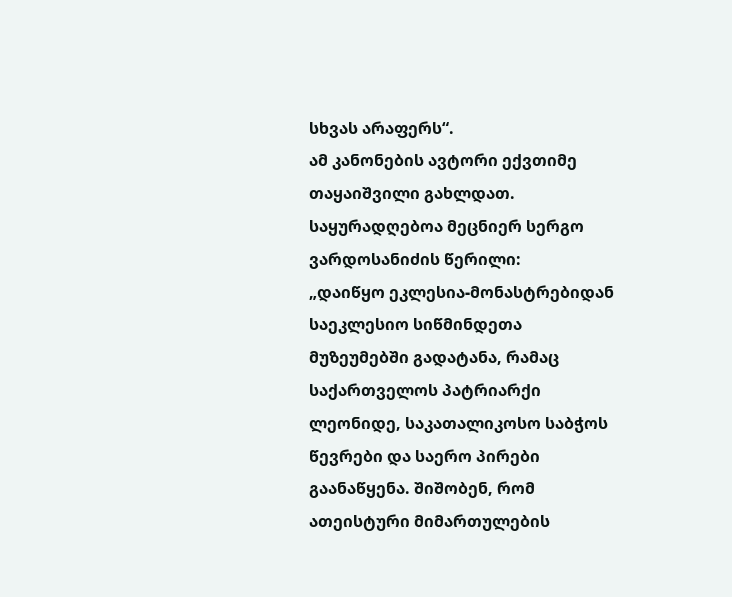სხვას არაფერს“.
ამ კანონების ავტორი ექვთიმე თაყაიშვილი გახლდათ.
საყურადღებოა მეცნიერ სერგო ვარდოსანიძის წერილი:
„დაიწყო ეკლესია-მონასტრებიდან საეკლესიო სიწმინდეთა მუზეუმებში გადატანა, რამაც საქართველოს პატრიარქი ლეონიდე, საკათალიკოსო საბჭოს წევრები და საერო პირები გაანაწყენა. შიშობენ, რომ ათეისტური მიმართულების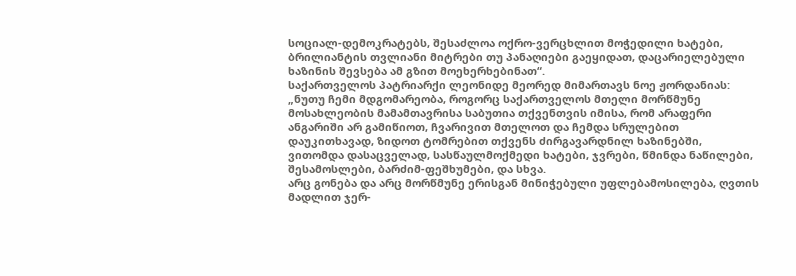სოციალ-დემოკრატებს, შესაძლოა ოქრო-ვერცხლით მოჭედილი ხატები, ბრილიანტის თვლიანი მიტრები თუ პანაღიები გაეყიდათ, დაცარიელებული ხაზინის შევსება ამ გზით მოეხერხებინათ“.
საქართველოს პატრიარქი ლეონიდე მეორედ მიმართავს ნოე ჟორდანიას: „ნუთუ ჩემი მდგომარეობა, როგორც საქართველოს მთელი მორწმუნე მოსახლეობის მამამთავრისა საბუთია თქვენთვის იმისა, რომ არაფერი ანგარიში არ გამიწიოთ, ჩვარივით მთელოთ და ჩემდა სრულებით დაუკითხავად, ზიდოთ ტომრებით თქვენს ძირგავარდნილ ხაზინებში, ვითომდა დასაცველად, სასწაულმოქმედი ხატები, ჯვრები, წმინდა ნაწილები, შესამოსლები, ბარძიმ-ფეშხუმები, და სხვა.
არც გონება და არც მორწმუნე ერისგან მინიჭებული უფლებამოსილება, ღვთის მადლით ჯერ-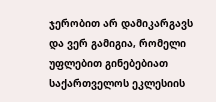ჯერობით არ დამიკარგავს და ვერ გამიგია, რომელი უფლებით გინებებიათ საქართველოს ეკლესიის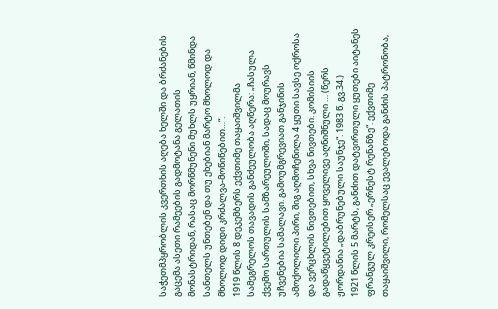საჭეთმპყრობლის კვერთხის აღება ხელში და ბრძანების გაცემა ასეთი რამეების გადმოტანა გელათის მონასტრიდან, რასაც მორწმუნენი მუხლს უყრიან, წმინდა სანთელს უნთებენ და თუ ეხებიან მარტო მხოლოდ და მხოლოდ დიდი კრძალვა-მოწიწებით…“.
1919 წლის 8 დეკემბერს ექვთიმე თაყაიშვილმა სამეგრელოს თავადის განძეულობა აღწერა: „ჩასულა ქვემო სართულის სამზარეულოში, სადაც მოურავს უჩვენებია სამალავი. გამოუმგრევიათ განჯინის ამოქოლილი პირი, შიგ აღმოჩენილა 4 ყუთი სავსე ოქროსა და ვერცხლის ნივთებით, სხვა ნივთები. კომისიის გადაწყვეტილებით ყოველივე აღნიშნული … (წერს ჟორდანია „დაბრუნებული საუნჯე“. 1983 წ. გვ.34.)
1921 წლის 5 მარტს, განძით დატვირთული ყუთები აიტანეს ფრანგულ კრეისერ „ერნესტ რენანზე“. ექვთიმე თაყაიშვილი, რომელსაც ევალებოდა განძის პატრონობა,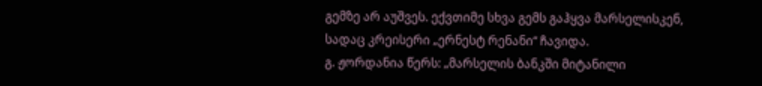გემზე არ აუშვეს. ექვთიმე სხვა გემს გაჰყვა მარსელისკენ, სადაც კრეისერი „ერნესტ რენანი“ ჩავიდა.
გ. ჟორდანია წერს: „მარსელის ბანკში მიტანილი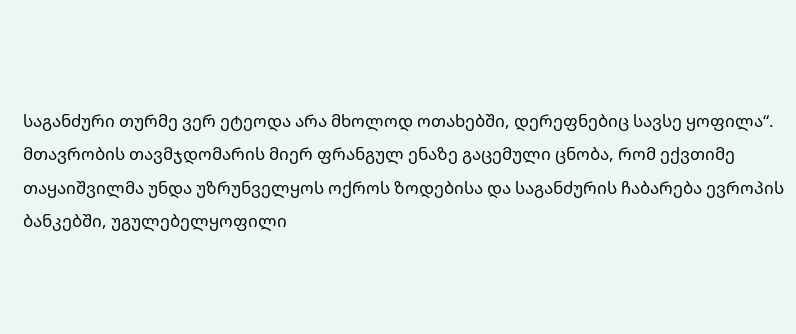საგანძური თურმე ვერ ეტეოდა არა მხოლოდ ოთახებში, დერეფნებიც სავსე ყოფილა“.
მთავრობის თავმჯდომარის მიერ ფრანგულ ენაზე გაცემული ცნობა, რომ ექვთიმე თაყაიშვილმა უნდა უზრუნველყოს ოქროს ზოდებისა და საგანძურის ჩაბარება ევროპის ბანკებში, უგულებელყოფილი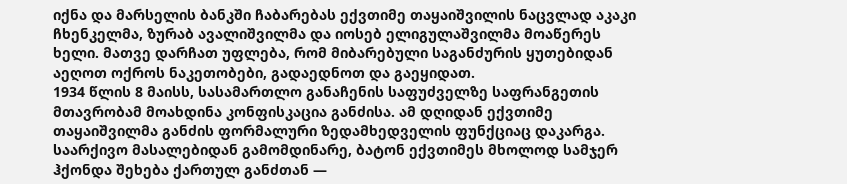იქნა და მარსელის ბანკში ჩაბარებას ექვთიმე თაყაიშვილის ნაცვლად აკაკი ჩხენკელმა, ზურაბ ავალიშვილმა და იოსებ ელიგულაშვილმა მოაწერეს ხელი. მათვე დარჩათ უფლება, რომ მიბარებული საგანძურის ყუთებიდან აეღოთ ოქროს ნაკეთობები, გადაედნოთ და გაეყიდათ.
1934 წლის 8 მაისს, სასამართლო განაჩენის საფუძველზე საფრანგეთის მთავრობამ მოახდინა კონფისკაცია განძისა. ამ დღიდან ექვთიმე თაყაიშვილმა განძის ფორმალური ზედამხედველის ფუნქციაც დაკარგა.
საარქივო მასალებიდან გამომდინარე, ბატონ ექვთიმეს მხოლოდ სამჯერ ჰქონდა შეხება ქართულ განძთან —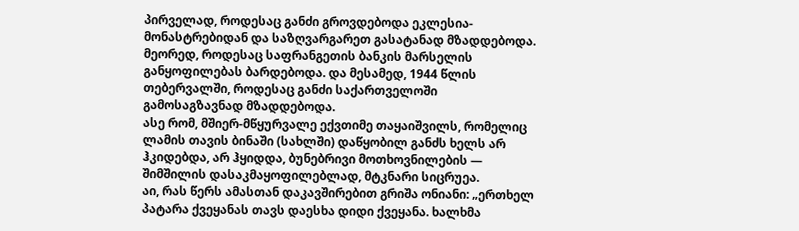პირველად, როდესაც განძი გროვდებოდა ეკლესია-მონასტრებიდან და საზღვარგარეთ გასატანად მზადდებოდა. მეორედ, როდესაც საფრანგეთის ბანკის მარსელის განყოფილებას ბარდებოდა. და მესამედ, 1944 წლის თებერვალში, როდესაც განძი საქართველოში გამოსაგზავნად მზადდებოდა.
ასე რომ, მშიერ-მწყურვალე ექვთიმე თაყაიშვილს, რომელიც ლამის თავის ბინაში (სახლში) დაწყობილ განძს ხელს არ ჰკიდებდა, არ ჰყიდდა, ბუნებრივი მოთხოვნილების — შიმშილის დასაკმაყოფილებლად, მტკნარი სიცრუეა.
აი, რას წერს ამასთან დაკავშირებით გრიშა ონიანი: „ერთხელ პატარა ქვეყანას თავს დაესხა დიდი ქვეყანა. ხალხმა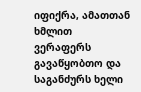იფიქრა, ამათთან ხმლით ვერაფერს გავაწყობთო და საგანძურს ხელი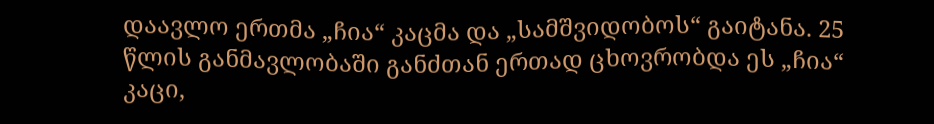დაავლო ერთმა „ჩია“ კაცმა და „სამშვიდობოს“ გაიტანა. 25 წლის განმავლობაში განძთან ერთად ცხოვრობდა ეს „ჩია“ კაცი,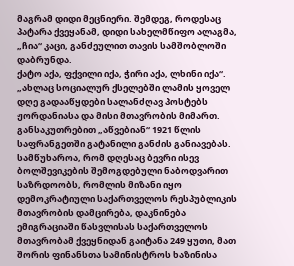მაგრამ დიდი მეცნიერი. შემდეგ, როდესაც პატარა ქვეყანამ, დიდი სახელმწიფო ალაგმა, „ჩია“ კაცი, განძეულით თავის სამშობლოში დაბრუნდა.
ქატო აქა, ფქვილი იქა, ჭირი აქა, ლხინი იქა“.
„ახლაც სოციალურ ქსელებში ლამის ყოველ დღე გადააწყდები სალანძღავ პოსტებს ჟორდანიასა და მისი მთავრობის მიმართ. განსაკუთრებით „აწვებიან“ 1921 წლის საფრანგეთში გატანილი განძის განიავებას.
სამწუხაროა, რომ დღესაც ბევრი ისევ ბოლშევიკების შემოგდებული ნაბოდვარით საზრდოობს, რომლის მიზანი იყო დემოკრატიული საქართველოს რესპუბლიკის მთავრობის დამცირება, დაკნინება ემიგრაციაში წასვლისას საქართველოს მთავრობამ ქვეყნიდან გაიტანა 249 ყუთი, მათ შორის ფინანსთა სამინისტროს ხაზინისა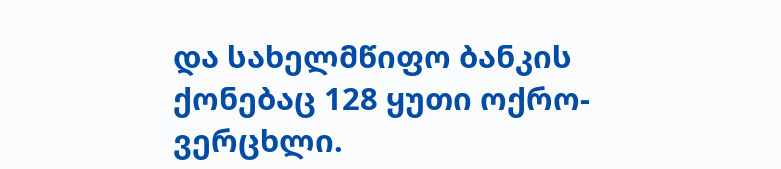და სახელმწიფო ბანკის ქონებაც 128 ყუთი ოქრო-ვერცხლი.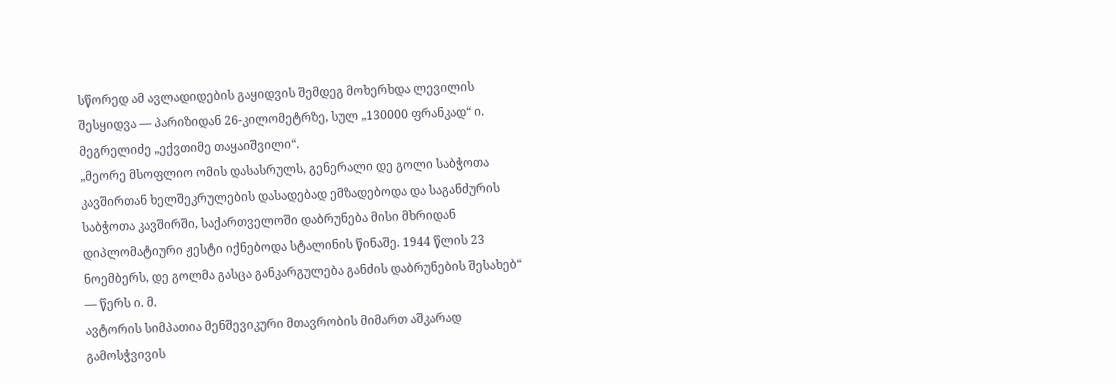სწორედ ამ ავლადიდების გაყიდვის შემდეგ მოხერხდა ლევილის შესყიდვა — პარიზიდან 26-კილომეტრზე, სულ „130000 ფრანკად“ ი. მეგრელიძე „ექვთიმე თაყაიშვილი“.
„მეორე მსოფლიო ომის დასასრულს, გენერალი დე გოლი საბჭოთა კავშირთან ხელშეკრულების დასადებად ემზადებოდა და საგანძურის საბჭოთა კავშირში, საქართველოში დაბრუნება მისი მხრიდან დიპლომატიური ჟესტი იქნებოდა სტალინის წინაშე. 1944 წლის 23 ნოემბერს, დე გოლმა გასცა განკარგულება განძის დაბრუნების შესახებ“ — წერს ი. მ.
ავტორის სიმპათია მენშევიკური მთავრობის მიმართ აშკარად გამოსჭვივის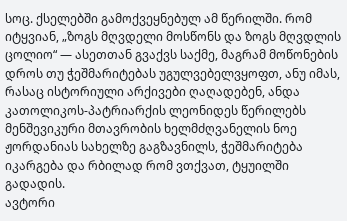სოც. ქსელებში გამოქვეყნებულ ამ წერილში. რომ იტყვიან, „ზოგს მღვდელი მოსწონს და ზოგს მღვდლის ცოლიო“ — ასეთთან გვაქვს საქმე, მაგრამ მოწონების დროს თუ ჭეშმარიტებას უგულვებელვყოფთ, ანუ იმას, რასაც ისტორიული არქივები ღაღადებენ, ანდა კათოლიკოს-პატრიარქის ლეონიდეს წერილებს მენშევიკური მთავრობის ხელმძღვანელის ნოე ჟორდანიას სახელზე გაგზავნილს, ჭეშმარიტება იკარგება და რბილად რომ ვთქვათ, ტყუილში გადადის.
ავტორი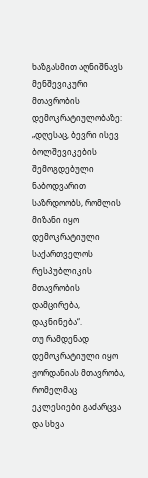ხაზგასმით აღნიშნავს მენშევიკური მთავრობის დემოკრატიულობაზე: „დღესაც, ბევრი ისევ ბოლშევიკების შემოგდებული ნაბოდვარით საზრდოობს, რომლის მიზანი იყო დემოკრატიული საქართველოს რესპუბლიკის მთავრობის დამცირება, დაკნინება“.
თუ რამდენად დემოკრატიული იყო ჟორდანიას მთავრობა, რომელმაც ეკლესიები გაძარცვა და სხვა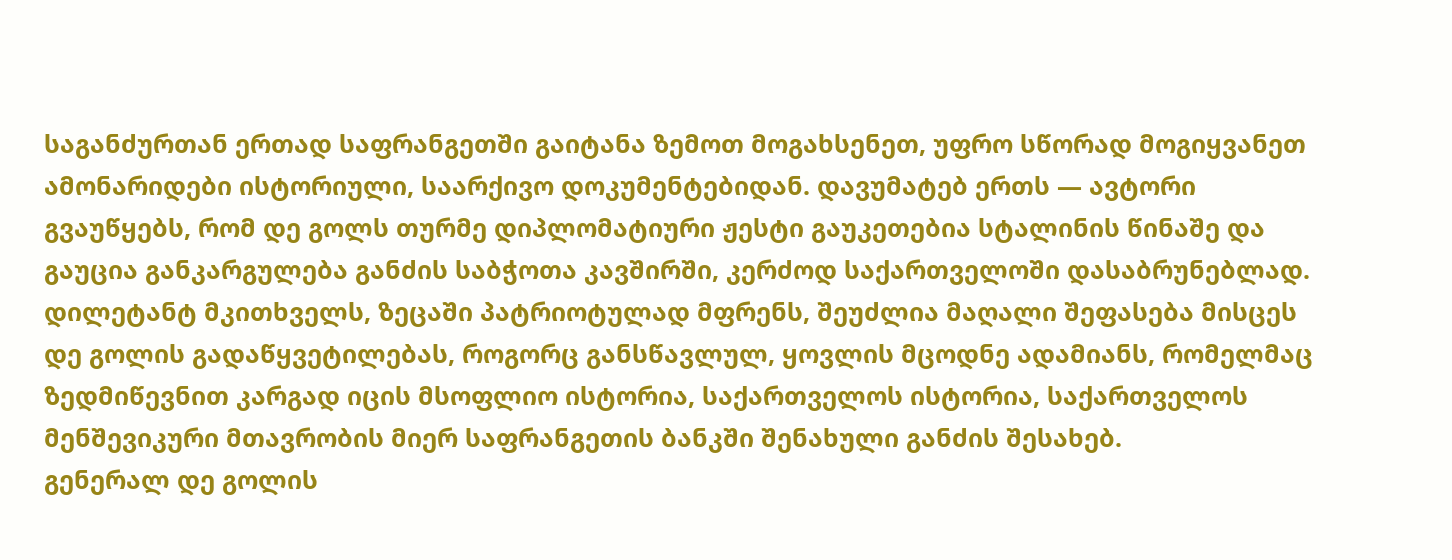საგანძურთან ერთად საფრანგეთში გაიტანა ზემოთ მოგახსენეთ, უფრო სწორად მოგიყვანეთ ამონარიდები ისტორიული, საარქივო დოკუმენტებიდან. დავუმატებ ერთს — ავტორი გვაუწყებს, რომ დე გოლს თურმე დიპლომატიური ჟესტი გაუკეთებია სტალინის წინაშე და გაუცია განკარგულება განძის საბჭოთა კავშირში, კერძოდ საქართველოში დასაბრუნებლად.
დილეტანტ მკითხველს, ზეცაში პატრიოტულად მფრენს, შეუძლია მაღალი შეფასება მისცეს დე გოლის გადაწყვეტილებას, როგორც განსწავლულ, ყოვლის მცოდნე ადამიანს, რომელმაც ზედმიწევნით კარგად იცის მსოფლიო ისტორია, საქართველოს ისტორია, საქართველოს მენშევიკური მთავრობის მიერ საფრანგეთის ბანკში შენახული განძის შესახებ.
გენერალ დე გოლის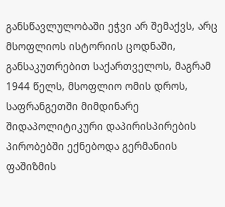განსწავლულობაში ეჭვი არ შემაქვს, არც მსოფლიოს ისტორიის ცოდნაში, განსაკუთრებით საქართველოს, მაგრამ 1944 წელს, მსოფლიო ომის დროს, საფრანგეთში მიმდინარე შიდაპოლიტიკური დაპირისპირების პირობებში ექნებოდა გერმანიის ფაშიზმის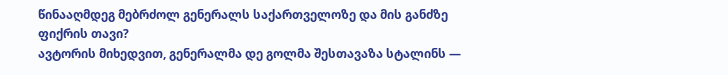წინააღმდეგ მებრძოლ გენერალს საქართველოზე და მის განძზე ფიქრის თავი?
ავტორის მიხედვით, გენერალმა დე გოლმა შესთავაზა სტალინს —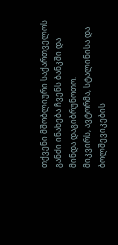თქვენი მშობლიური საქართველოს განძი ინახება ჩვენს ბანკში და მინდა დაგიბრუნოთო.
მიკვირს, ავტორმა, სტალინისა და ბოლშევიკების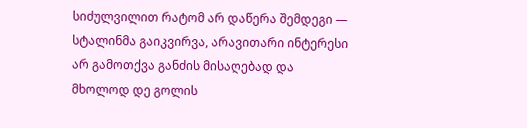სიძულვილით რატომ არ დაწერა შემდეგი — სტალინმა გაიკვირვა, არავითარი ინტერესი არ გამოთქვა განძის მისაღებად და მხოლოდ დე გოლის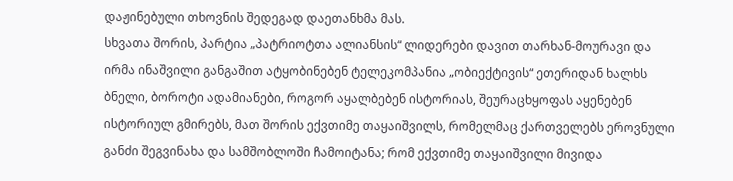დაჟინებული თხოვნის შედეგად დაეთანხმა მას.
სხვათა შორის, პარტია „პატრიოტთა ალიანსის“ ლიდერები დავით თარხან-მოურავი და ირმა ინაშვილი განგაშით ატყობინებენ ტელეკომპანია „ობიექტივის“ ეთერიდან ხალხს ბნელი, ბოროტი ადამიანები, როგორ აყალბებენ ისტორიას, შეურაცხყოფას აყენებენ ისტორიულ გმირებს, მათ შორის ექვთიმე თაყაიშვილს, რომელმაც ქართველებს ეროვნული განძი შეგვინახა და სამშობლოში ჩამოიტანა; რომ ექვთიმე თაყაიშვილი მივიდა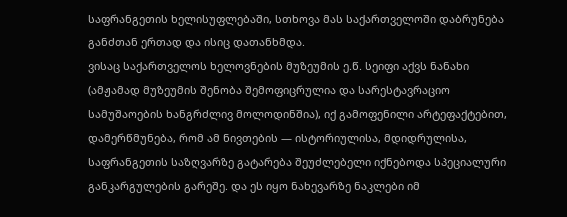საფრანგეთის ხელისუფლებაში, სთხოვა მას საქართველოში დაბრუნება განძთან ერთად და ისიც დათანხმდა.
ვისაც საქართველოს ხელოვნების მუზეუმის ე.წ. სეიფი აქვს ნანახი (ამჟამად მუზეუმის შენობა შემოფიცრულია და სარესტავრაციო სამუშაოების ხანგრძლივ მოლოდინშია), იქ გამოფენილი არტეფაქტებით, დამერწმუნება, რომ ამ ნივთების — ისტორიულისა, მდიდრულისა, საფრანგეთის საზღვარზე გატარება შეუძლებელი იქნებოდა სპეციალური განკარგულების გარეშე. და ეს იყო ნახევარზე ნაკლები იმ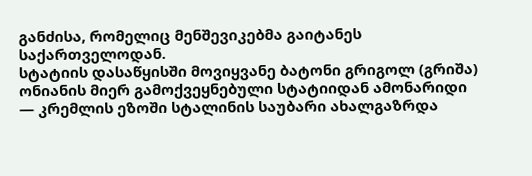განძისა, რომელიც მენშევიკებმა გაიტანეს საქართველოდან.
სტატიის დასაწყისში მოვიყვანე ბატონი გრიგოლ (გრიშა) ონიანის მიერ გამოქვეყნებული სტატიიდან ამონარიდი — კრემლის ეზოში სტალინის საუბარი ახალგაზრდა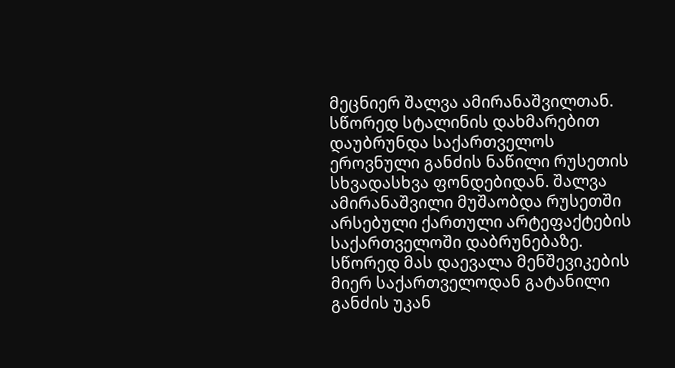მეცნიერ შალვა ამირანაშვილთან. სწორედ სტალინის დახმარებით დაუბრუნდა საქართველოს ეროვნული განძის ნაწილი რუსეთის სხვადასხვა ფონდებიდან. შალვა ამირანაშვილი მუშაობდა რუსეთში არსებული ქართული არტეფაქტების საქართველოში დაბრუნებაზე. სწორედ მას დაევალა მენშევიკების მიერ საქართველოდან გატანილი განძის უკან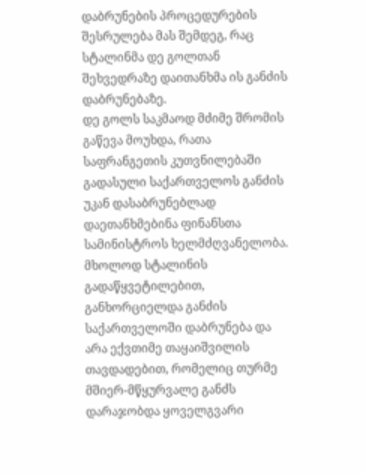დაბრუნების პროცედურების შესრულება მას შემდეგ, რაც სტალინმა დე გოლთან შეხვედრაზე დაითანხმა ის განძის დაბრუნებაზე.
დე გოლს საკმაოდ მძიმე შრომის გაწევა მოუხდა, რათა საფრანგეთის კუთვნილებაში გადასული საქართველოს განძის უკან დასაბრუნებლად დაეთანხმებინა ფინანსთა სამინისტროს ხელმძღვანელობა.
მხოლოდ სტალინის გადაწყვეტილებით, განხორციელდა განძის საქართველოში დაბრუნება და არა ექვთიმე თაყაიშვილის თავდადებით, რომელიც თურმე მშიერ-მწყურვალე განძს დარაჯობდა ყოველგვარი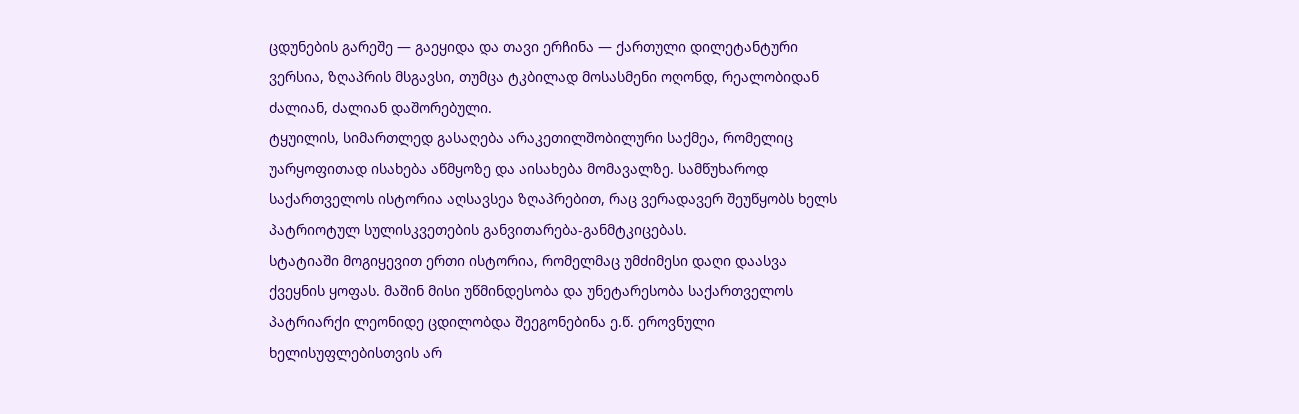ცდუნების გარეშე — გაეყიდა და თავი ერჩინა — ქართული დილეტანტური ვერსია, ზღაპრის მსგავსი, თუმცა ტკბილად მოსასმენი ოღონდ, რეალობიდან ძალიან, ძალიან დაშორებული.
ტყუილის, სიმართლედ გასაღება არაკეთილშობილური საქმეა, რომელიც უარყოფითად ისახება აწმყოზე და აისახება მომავალზე. სამწუხაროდ საქართველოს ისტორია აღსავსეა ზღაპრებით, რაც ვერადავერ შეუწყობს ხელს პატრიოტულ სულისკვეთების განვითარება-განმტკიცებას.
სტატიაში მოგიყევით ერთი ისტორია, რომელმაც უმძიმესი დაღი დაასვა ქვეყნის ყოფას. მაშინ მისი უწმინდესობა და უნეტარესობა საქართველოს პატრიარქი ლეონიდე ცდილობდა შეეგონებინა ე.წ. ეროვნული ხელისუფლებისთვის არ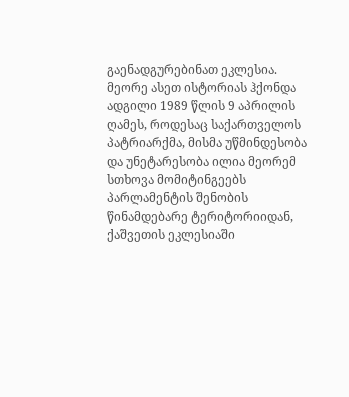გაენადგურებინათ ეკლესია.
მეორე ასეთ ისტორიას ჰქონდა ადგილი 1989 წლის 9 აპრილის ღამეს, როდესაც საქართველოს პატრიარქმა, მისმა უწმინდესობა და უნეტარესობა ილია მეორემ სთხოვა მომიტინგეებს პარლამენტის შენობის წინამდებარე ტერიტორიიდან, ქაშვეთის ეკლესიაში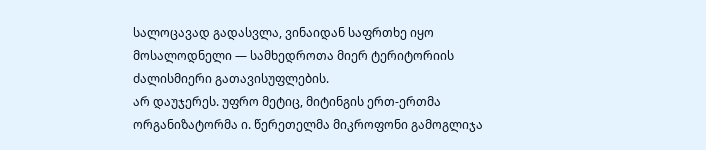სალოცავად გადასვლა, ვინაიდან საფრთხე იყო მოსალოდნელი — სამხედროთა მიერ ტერიტორიის ძალისმიერი გათავისუფლების.
არ დაუჯერეს. უფრო მეტიც, მიტინგის ერთ-ერთმა ორგანიზატორმა ი. წერეთელმა მიკროფონი გამოგლიჯა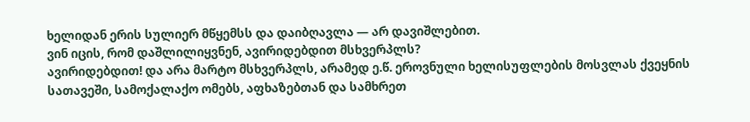ხელიდან ერის სულიერ მწყემსს და დაიბღავლა — არ დავიშლებით.
ვინ იცის, რომ დაშლილიყვნენ, ავირიდებდით მსხვერპლს?
ავირიდებდით! და არა მარტო მსხვერპლს, არამედ ე.წ. ეროვნული ხელისუფლების მოსვლას ქვეყნის სათავეში, სამოქალაქო ომებს, აფხაზებთან და სამხრეთ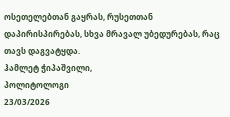ოსეთელებთან გაყრას, რუსეთთან დაპირისპირებას, სხვა მრავალ უბედურებას, რაც თავს დაგვატყდა.
ჰამლეტ ჭიპაშვილი,
პოლიტოლოგი
23/03/2026